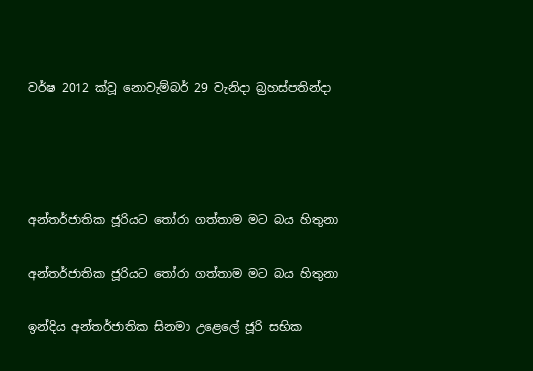වර්ෂ 2012 ක්වූ නොවැම්බර් 29 වැනිදා බ්‍රහස්පතින්දා




අන්තර්ජාතික ජූරියට තෝරා ගත්තාම මට බය හිතුනා

අන්තර්ජාතික ජූරියට තෝරා ගත්තාම මට බය හිතුනා

ඉන්දිය අන්තර්ජාතික සිනමා උළෙලේ ජූරි සභික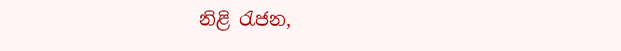නිළි රැජන,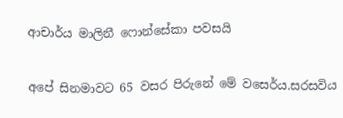ආචාර්ය මාලිනී ෆොන්සේකා පවසයි

අපේ සිනමාවට 65 වසර පිරුනේ මේ වසෙර්ය.සරසවිය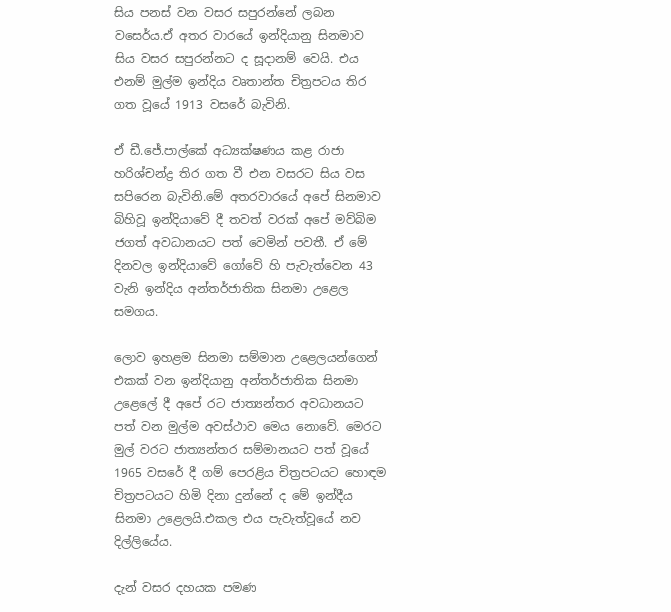සිය පනස් වන වසර සපුරන්නේ ලබන වසෙර්ය.ඒ අතර වාරයේ ඉන්දියානු සිනමාව සිය වසර සපුරන්නට ද සූදානම් වෙයි. එය එනම් මුල්ම ඉන්දිය වෘතාන්ත චිත්‍රපටය තිර ගත වූයේ 1913 වසරේ බැවිනි.

ඒ ඩී.ජේ.පාල්කේ අධ්‍යක්ෂණය කළ රාජා හරිශ්චන්ද්‍ර තිර ගත වී එන වසරට සිය වස සපිරෙන බැවිනි.මේ අතරවාරයේ අපේ සිනමාව බිහිවූ ඉන්දියාවේ දී තවත් වරක් අපේ මව්බිම ජගත් අවධානයට පත් වෙමින් පවතී. ඒ මේ දිනවල ඉන්දියාවේ ගෝවේ හි පැවැත්වෙන 43 වැනි ඉන්දිය අන්තර්ජාතික සිනමා උළෙල සමගය.

ලොව ඉහළම සිනමා සම්මාන උළෙලයන්ගෙන් එකක් වන ඉන්දියානු අන්තර්ජාතික සිනමා උළෙලේ දී අපේ රට ජාත්‍යන්තර අවධානයට පත් වන මුල්ම අවස්ථාව මෙය නොවේ. මෙරට මුල් වරට ජාත්‍යන්තර සම්මානයට පත් වූයේ 1965 වසරේ දී ගම් පෙරළිය චිත්‍රපටයට හොඳම චිත්‍රපටයට හිමි දිනා දුන්නේ ද මේ ඉන්දීය සිනමා උළෙලයි.එකල එය පැවැත්වූයේ නව දිල්ලියේය.

දැන් වසර දහයක පමණ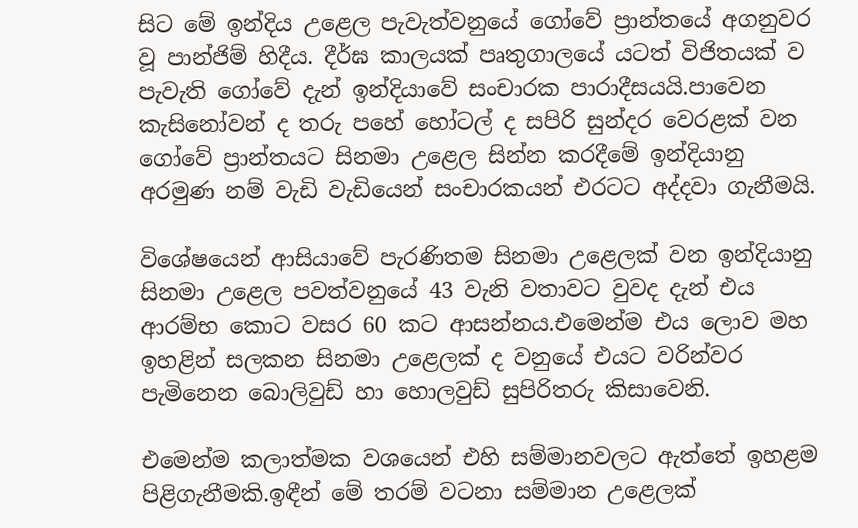සිට මේ ඉන්දිය උළෙල පැවැත්වනුයේ ගෝවේ ප්‍රාන්තයේ අගනුවර වූ පාන්ජිම් හිදීය. දීර්ඝ කාලයක් පෘතුගාලයේ යටත් විජිතයක් ව පැවැති ගෝවේ දැන් ඉන්දියාවේ සංචාරක පාරාදීසයයි.පාවෙන කැසිනෝවන් ද තරු පහේ හෝටල් ද සපිරි සුන්දර වෙරළක් වන ගෝවේ ප්‍රාන්තයට සිනමා උළෙල සින්න කරදීමේ ඉන්දියානු අරමුණ නම් වැඩි වැඩියෙන් සංචාරකයන් එරටට අද්දවා ගැනීමයි.

විශේෂයෙන් ආසියාවේ පැරණිතම සිනමා උළෙලක් වන ඉන්දියානු සිනමා උළෙල පවත්වනුයේ 43 වැනි වතාවට වුවද දැන් එය ආරම්භ කොට වසර 60 කට ආසන්නය.එමෙන්ම එය ලොව මහ ඉහළින් සලකන සිනමා උළෙලක් ද වනුයේ එයට වරින්වර පැමිනෙන බොලිවුඩ් හා හොලවුඩ් සුපිරිතරු කිසාවෙනි.

එමෙන්ම කලාත්මක වශයෙන් එහි සම්මානවලට ඇත්තේ ඉහළම පිළිගැනීමකි.ඉඳීන් මේ තරම් වටනා සම්මාන උළෙලක්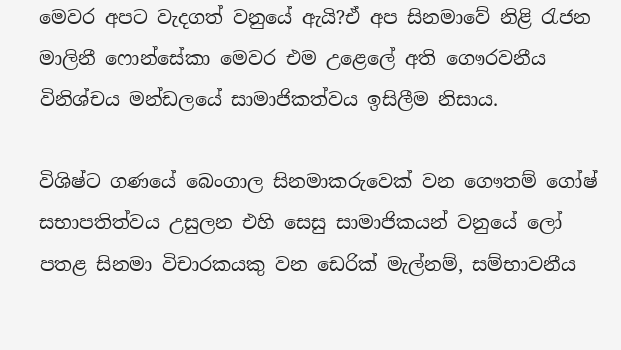මෙවර අපට වැදගත් වනුයේ ඇයි?ඒ අප සිනමාවේ නිළි රැජන මාලිනී ෆොන්සේකා මෙවර එම උළෙලේ අති ගෞරවනීය විනිශ්චය මන්ඩලයේ සාමාජිකත්වය ඉසිලීම නිසාය.

විශිෂ්ට ගණයේ බෙංගාල සිනමාකරුවෙක් වන ගෞතම් ගෝෂ් සභාපතිත්වය උසුලන එහි සෙසු සාමාජිකයන් වනුයේ ලෝ පතළ සිනමා විචාරකයකු වන ඩෙරික් මැල්නම්, සම්භාවනීය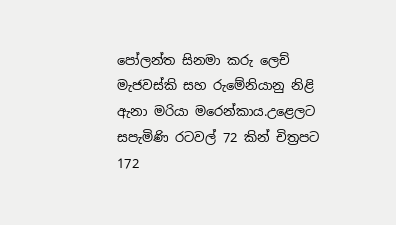පෝලන්ත සිනමා කරු ලෙච් මැජවස්කි සහ රුමේනියානු නිළි ඇනා මරියා මරෙන්කාය.උළෙලට සපැමිණි රටවල් 72 කින් චිත්‍රපට 172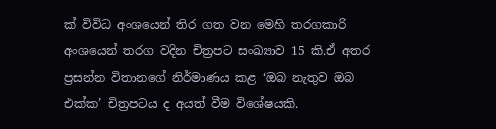ක් විවිධ අංශයෙන් තිර ගත වන මෙහි තරගකාරි අංශයෙන් තරග වදින චිත්‍රපට සංඛ්‍යාව 15 කි.ඒ අතර ප්‍රසන්න විතානගේ නිර්මාණය කළ ‘ඔබ නැතුව ඔබ එක්ක’ චිත්‍රපටය ද අයත් වීම විශේෂයකි.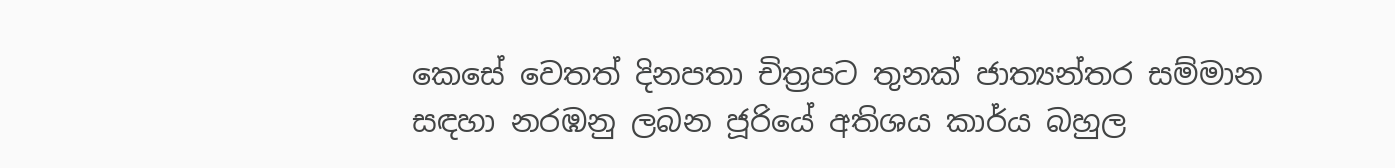කෙසේ වෙතත් දිනපතා චිත්‍රපට තුනක් ජාත්‍යන්තර සම්මාන සඳහා නරඹනු ලබන ජූරියේ අතිශය කාර්ය බහුල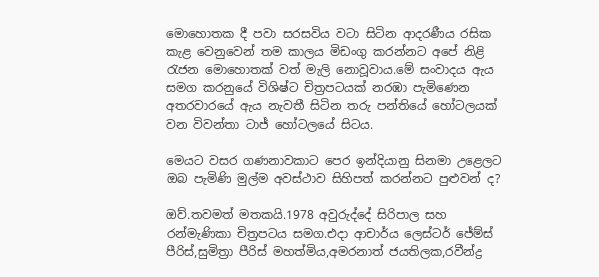මොහොතක දී පවා සරසවිය වටා සිටින ආදරණීය රසික කැළ වෙනුවෙන් තම කාලය මිඩංගු කරන්නට අපේ නිළි රැජන මොහොතක් වත් මැලි නොවූවාය.මේ සංවාදය ඇය සමග කරනුයේ විශිෂ්ට චිත්‍රපටයක් නරඹා පැමිණෙන අතරවාරයේ ඇය නැවතී සිටින තරු පන්තියේ හෝටලයක් වන විවන්තා ටාජ් හෝටලයේ සිටය.

මෙයට වසර ගණනාවකාට පෙර ඉන්දියානු සිනමා උළෙලට ඔබ පැමිණි මුල්ම අවස්ථාව සිහිපත් කරන්නට පුළුවන් ද?

ඔව්.තවමත් මතකයි.1978 අවුරුද්දේ සිරිපාල සහ රන්මැණිකා චිත්‍රපටය සමග.එදා ආචාර්ය ලෙස්ටර් ජේම්ස් පීරිස්,සුමිත්‍රා පීරිස් මහත්මිය,අමරනාත් ජයතිලක,රවීන්ද්‍ර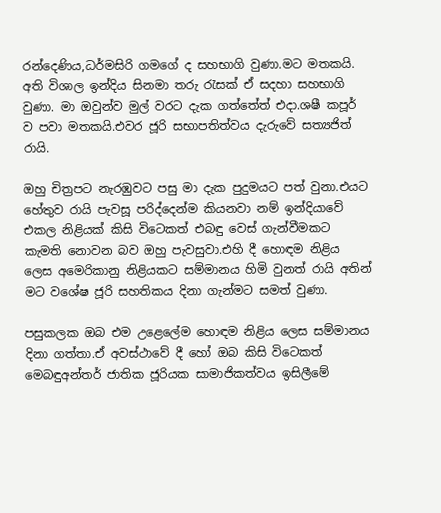රන්දෙණිය,ධර්මසිරි ගමගේ ද සහභාගි වුණා.මට මතකයි. අති විශාල ඉන්දිය සිනමා තරු රැසක් ඒ සදහා සහභාගි වුණා. මා ඔවුන්ව මුල් වරට දැක ගත්තේත් එදා.ශෂී කපූර් ව පවා මතකයි.එවර ජූරි සභාපතිත්වය දැරුවේ සත්‍යජිත් රායි.

ඔහු චිත්‍රපට නැරඹුවට පසු මා දැක පුදුමයට පත් වුනා.එයට හේතුව රායි පැවසූ පරිද්දෙන්ම කියනවා නම් ඉන්දියාවේ එකල නිළියක් කිසි විටෙකත් එබඳු වෙස් ගැන්වීමකට කැමති නොවන බව ඔහු පැවසුවා.එහි දී හොඳම නිළිය ලෙස අමෙරිකානු නිළියකට සම්මානය හිමි වුනත් රායි අතින් මට වශේෂ ජූරි සහතිකය දිනා ගැන්මට සමත් වුණා.

පසුකලක ඔබ එම උළෙලේම හොඳම නිළිය ලෙස සම්මානය දිනා ගත්තා.ඒ අවස්ථාවේ දී හෝ ඔබ කිසි විටෙකත් මෙබඳුඅන්තර් ජාතික ජූරියක සාමාජිකත්වය ඉසිලීමේ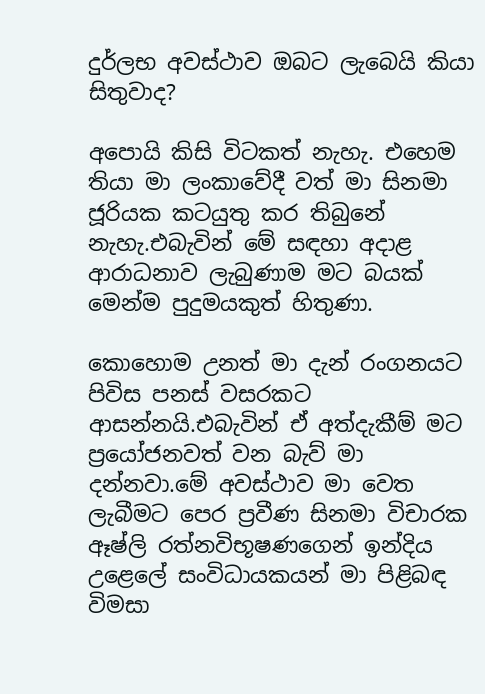දුර්ලභ අවස්ථාව ඔබට ලැබෙයි කියා සිතුවාද?

අපොයි කිසි විටකත් නැහැ. එහෙම තියා මා ලංකාවේදී වත් මා සිනමා ජූරියක කටයුතු කර තිබුනේ නැහැ.එබැවින් මේ සඳහා අදාළ ආරාධනාව ලැබුණාම මට බයක් මෙන්ම පුදුමයකුත් හිතුණා.

කොහොම උනත් මා දැන් රංගනයට පිවිස පනස් වසරකට ආසන්නයි.එබැවින් ඒ අත්දැකීම් මට ප්‍රයෝජනවත් වන බැව් මා දන්නවා.මේ අවස්ථාව මා වෙත ලැබීමට පෙර ප්‍රවීණ සිනමා විචාරක ඈෂ්ලි රත්නවිභූෂණගෙන් ඉන්දිය උළෙලේ සංවිධායකයන් මා පිළිබඳ විමසා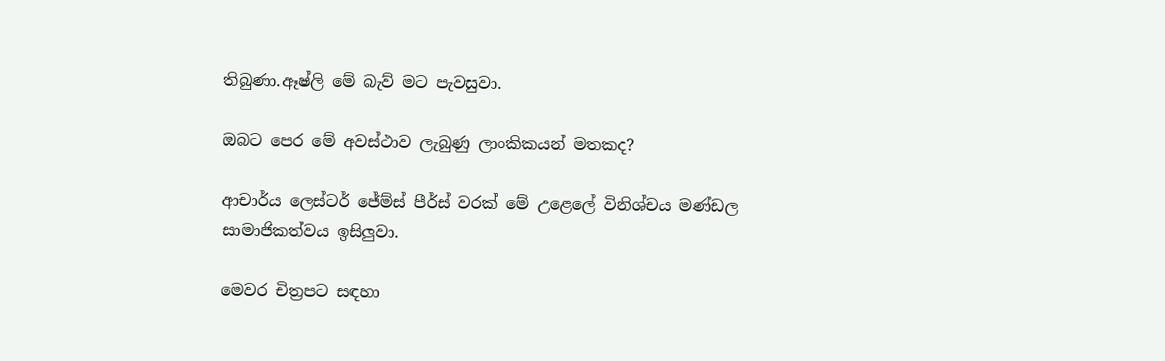තිබුණා.ඈෂ්ලි මේ බැව් මට පැවසුවා.

ඔබට පෙර මේ අවස්ථාව ලැබුණු ලාංකිකයන් මතකද?

ආචාර්ය ලෙස්ටර් ජේම්ස් පීර්ස් වරක් මේ උළෙලේ විනිශ්චය මණ්ඩල සාමාජිකත්වය ඉසිලුවා.

මෙවර චිත්‍රපට සඳහා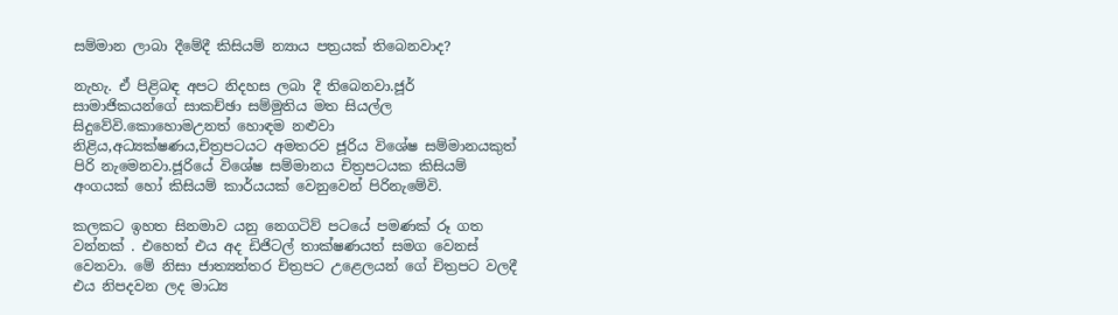සම්මාන ලාබා දීමේදී කිසියම් න්‍යාය පත්‍රයක් තිබෙනවාද?

නැහැ. ඒ පිළිබඳ අපට නිදහස ලබා දී තිබෙනවා.ජූර් සාමාජිකයන්ගේ සාකච්ඡා සම්මුතිය මත සියල්ල සිදුවේවි.කොහොමඋනත් හොඳම නළුවා නිළිය,අධ්‍යක්ෂණය,චිත්‍රපටයට අමතරව ජූරිය විශේෂ සම්මානයකුත් පිරි නැමෙනවා.ජූරියේ විශේෂ සම්මානය චිත්‍රපටයක කිසියම් අංගයක් හෝ කිසියම් කාර්යයක් වෙනුවෙන් පිරිනැමේවි.

කලකට ඉහත සිනමාව යනු නෙගටිව් පටයේ පමණක් රූ ගත වන්නක් . එහෙත් එය අද ඩිජිටල් තාක්ෂණයත් සමග වෙනස් වෙනවා. මේ නිසා ජාත්‍යන්තර චිත්‍රපට උළෙලයන් ගේ චිත්‍රපට වලදී එය නිපදවන ලද මාධ්‍ය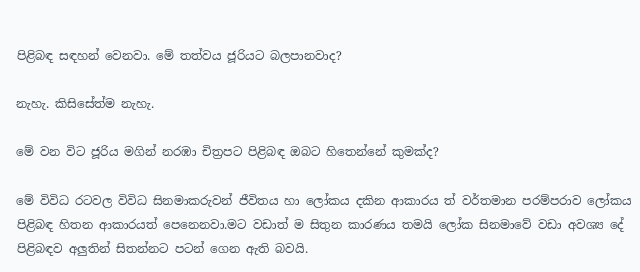පිළිබඳ සඳහන් වෙනවා. මේ තත්වය ජූරියට බලපානවාද?

නැහැ. කිසිසේත්ම නැහැ.

මේ වන විට ජූරිය මගින් නරඹා චිත්‍රපට පිළිබඳ ඔබට හිතෙන්නේ කුමක්ද?

මේ විවිධ රටවල විවිධ සිනමාකරුවන් ජීවිතය හා ලෝකය දකින ආකාරය ත් වර්තමාන පරම්පරාව ලෝකය පිළිබඳ හිතන ආකාරයත් පෙනෙනවා.මට වඩාත් ම සිතුන කාරණය තමයි ලෝක සිනමාවේ වඩා අවශ්‍ය දේ පිළිබඳව අලුතින් සිතන්නට පටන් ගෙන ඇති බවයි.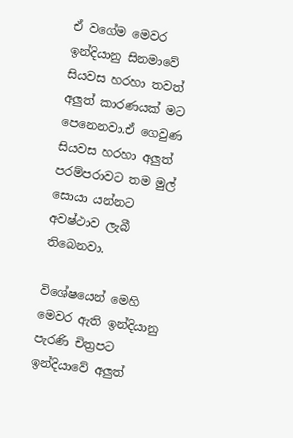ඒ වගේම මෙවර ඉන්දියානු සිනමාවේ සියවස හරහා තවත් අලුත් කාරණයක් මට පෙනෙනවා.ඒ ගෙවුණ සියවස හරහා අලුත් පරම්පරාවට තම මුල් සොයා යන්නට අවෂ්ථාව ලැබී තිබෙනවා.

විශේෂයෙන් මෙහි මෙවර ඇති ඉන්දියානු පැරණි චිත්‍රපට ඉන්දියාවේ අලුත්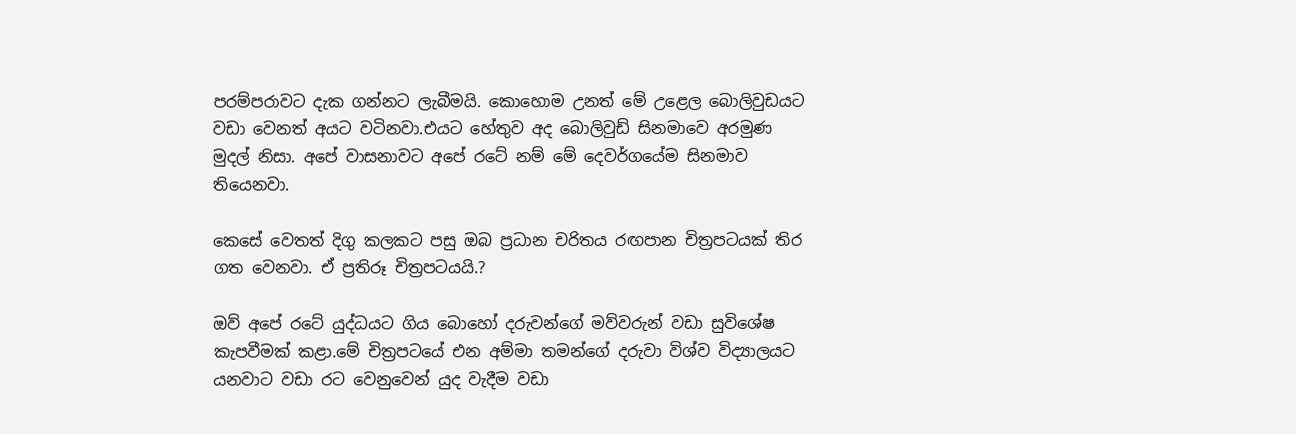පරම්පරාවට දැක ගන්නට ලැබීමයි. කොහොම උනත් මේ උළෙල බොලිවුඩයට වඩා වෙනත් අයට වටිනවා.එයට හේතුව අද බොලිවුඩ් සිනමාවෙ අරමුණ මුදල් නිසා. අපේ වාසනාවට අපේ රටේ නම් මේ දෙවර්ගයේම සිනමාව තියෙනවා.

කෙසේ වෙතත් දිගු කලකට පසු ඔබ ප්‍රධාන චරිතය රඟපාන චිත්‍රපටයක් තිර ගත වෙනවා. ඒ ප්‍රතිරූ චිත්‍රපටයයි.?

ඔව් අපේ රටේ යුද්ධයට ගිය බොහෝ දරුවන්ගේ මව්වරුන් වඩා සුවිශේෂ කැපවීමක් කළා.මේ චිත්‍රපටයේ එන අම්මා තමන්ගේ දරුවා විශ්ව විද්‍යාලයට යනවාට වඩා රට වෙනුවෙන් යුද වැදීම වඩා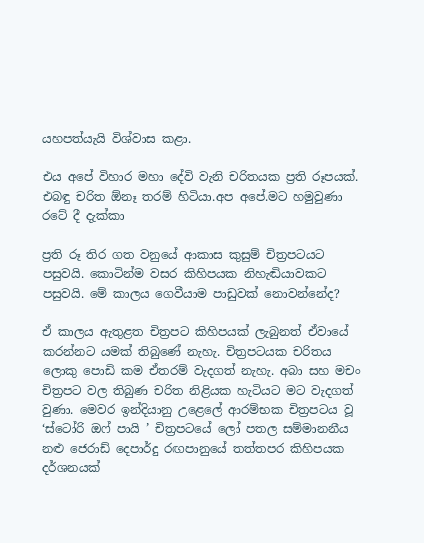යහපත්යැයි විශ්වාස කළා.

එය අපේ විහාර මහා දේවි වැනි චරිතයක ප්‍රති රූපයක්. එබඳු චරිත ඕනෑ තරම් හිටියා.අප අපේ.මට හමුවුණා රටේ දී දැක්කා

ප්‍රති රූ තිර ගත වනුයේ ආකාස කුසුම් චිත්‍රපටයට පසුවයි. කොටින්ම වසර කිහිපයක නිහැඬියාවකට පසුවයි. මේ කාලය ගෙවීයාම පාඩුවක් නොවන්නේද?

ඒ කාලය ඇතුළත චිත්‍රපට කිහිපයක් ලැබුනත් ඒවායේ කරන්නට යමක් තිබුණේ නැහැ. චිත්‍රපටයක චරිතය ලොකු පොඩි කම ඒතරම් වැදගත් නැහැ. අබා සහ මචං චිත්‍රපට වල තිබුණ චරිත නිළියක හැටියට මට වැදගත් වුණා. මෙවර ඉන්දියානු උළෙලේ ආරම්භක චිත්‍රපටය වූ ‘ස්ටෝරි ඔෆ් පායි ’ චිත්‍රපටයේ ලෝ පතල සම්මානනීය නළු ජෙරාඩ් දෙපාර්දු රඟපානුයේ තත්තපර කිහිපයක දර්ශනයක්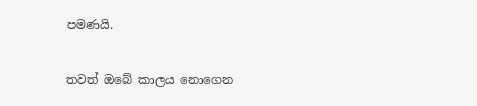පමණයි.

තවත් ඔබේ කාලය නොගෙන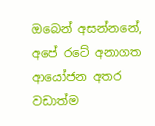ඔබෙන් අසන්නනේ, අපේ රටේ අනාගත ආයෝජන අතර වඩාත්ම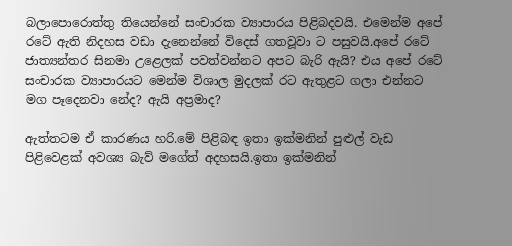බලාපොරොත්තු තියෙන්නේ සංචාරක ව්‍යාපාරය පිළිබදවයි. එමෙන්ම අපේ රටේ ඇති නිදහස වඩා දැනෙන්නේ විදෙස් ගතවූවා ට පසුවයි.අපේ රටේ ජාත්‍යන්තර සිනමා උළෙලක් පවත්වන්නට අපට බැරි ඇයි? එය අපේ රටේ සංචාරක ව්‍යාපාරයට මෙන්ම විශාල මුදලක් රට ඇතුළට ගලා එන්නට මග පෑදෙනවා නේද? ඇයි අප්‍රමාද?

ඇත්තටම ඒ කාරණය හරි.මේ පිළිබඳ ඉතා ඉක්මනින් පුළුල් වැඩ පිළිවෙළක් අවශ්‍ය බැව් මගේත් අදහසයි.ඉතා ඉක්මනින්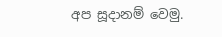අප සූදානම් වෙමු.